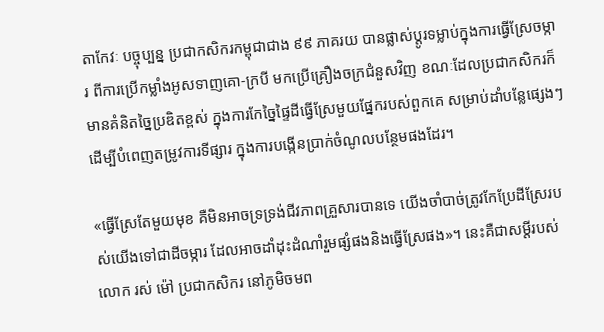តាកែវៈ បច្ចុប្បន្ន ប្រជាកសិករកម្ពុជាជាង ៩៩ ភាគរយ បានផ្លាស់ប្ដូរទម្លាប់ក្នុងការធ្វើស្រែចម្ការ ពីការប្រើកម្លាំងអូសទាញគោ-ក្របី មកប្រើគ្រឿងចក្រជំនួសវិញ ខណៈដែលប្រជាកសិករក៏មានគំនិតច្នៃប្រឌិតខ្ពស់ ក្នុងការកែច្នៃផ្ទៃដីធ្វើស្រែមួយផ្នែករបស់ពួកគេ សម្រាប់ដាំបន្លែផ្សេងៗ ដើម្បីបំពេញតម្រូវការទីផ្សារ ក្នុងការបង្កើនប្រាក់ចំណូលបន្ថែមផងដែរ។

«ធ្វើស្រែតែមួយមុខ គឺមិនអាចទ្រទ្រង់ជីវភាពគ្រួសារបានទេ យើងចាំបាច់ត្រូវកែប្រែដីស្រែរបស់យើងទៅជាដីចម្ការ ដែលអាចដាំដុះដំណាំរួមផ្សំផងនិងធ្វើស្រែផង»។ នេះគឺជាសម្ដីរបស់លោក រស់ ម៉ៅ ប្រជាកសិករ នៅភូមិចមព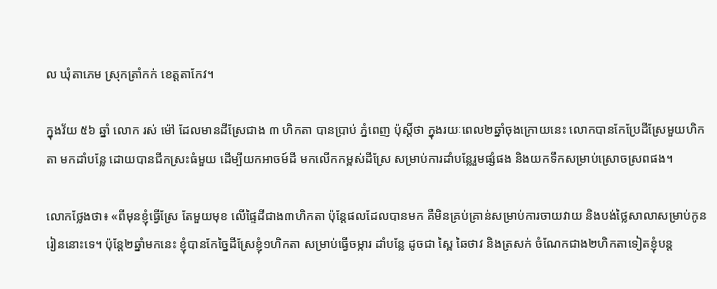ល ឃុំតាភេម ស្រុកត្រាំកក់ ខេត្តតាកែវ។

ក្នុងវ័យ ៥៦ ឆ្នាំ លោក រស់ ម៉ៅ ដែលមានដីស្រែជាង ៣ ហិកតា បានប្រាប់ ភ្នំពេញ ប៉ុស្តិ៍ថា ក្នុងរយៈពេល២ឆ្នាំចុងក្រោយនេះ លោកបានកែប្រែដីស្រែមួយហិកតា មកដាំបន្លែ ដោយបានជីកស្រះធំមួយ ដើម្បីយកអាចម៍ដី មកលើកកម្ពស់ដីស្រែ សម្រាប់ការដាំបន្លែរួមផ្សំផង និងយកទឹកសម្រាប់ស្រោចស្រពផង។

លោកថ្លែងថា៖ «ពីមុនខ្ញុំធ្វើស្រែ តែមួយមុខ លើផ្ទៃដីជាង៣ហិកតា ប៉ុន្តែផលដែលបានមក គឺមិនគ្រប់គ្រាន់សម្រាប់ការចាយវាយ និងបង់ថ្លៃសាលាសម្រាប់កូនរៀននោះទេ។ ប៉ុន្តែ២ឆ្នាំមកនេះ ខ្ញុំបានកែច្នៃដីស្រែខ្ញុំ១ហិកតា សម្រាប់ធ្វើចម្ការ ដាំបន្លែ ដូចជា ស្ពៃ ឆៃថាវ និងត្រសក់ ចំណែកជាង២ហិកតាទៀតខ្ញុំបន្ត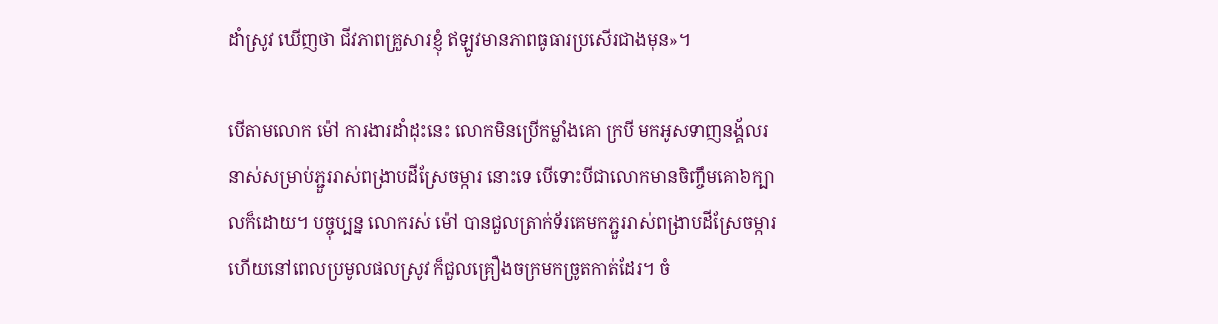ដាំស្រូវ ឃើញថា ជីវភាពគ្រួសារខ្ញុំ ឥឡូវមានភាពធូធារប្រសើរជាងមុន»។

បើតាមលោក ម៉ៅ ការងារដាំដុះនេះ លោកមិនប្រើកម្លាំងគោ ក្របី មកអូសទាញនង្គ័លរនាស់សម្រាប់ភ្ជួររាស់ពង្រាបដីស្រែចម្ការ នោះទេ បើទោះបីជាលោកមានចិញ្ចឹមគោ៦ក្បាលក៏ដោយ។ បច្ចុប្បន្ន លោករស់ ម៉ៅ បានជួលត្រាក់ទ័រគេមកភ្ជួររាស់ពង្រាបដីស្រែចម្ការ ហើយនៅពេលប្រមូលផលស្រូវ ក៏ជួលគ្រឿងចក្រមកច្រូតកាត់ដែរ។ ចំ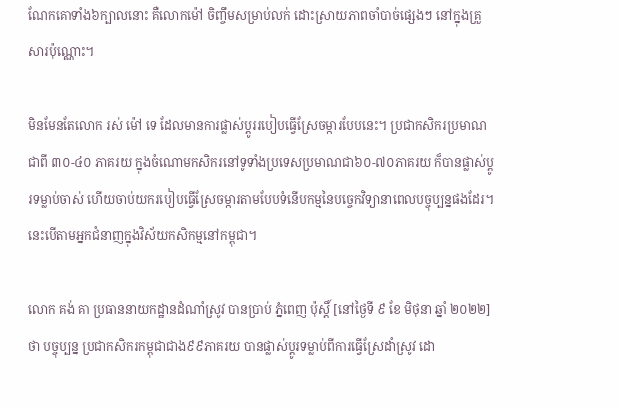ណែកគោទាំង៦ក្បាលនោះ គឺលោកម៉ៅ ចិញ្ចឹមសម្រាប់លក់ ដោះស្រាយភាពចាំបាច់ផ្សេងៗ នៅក្នុងគ្រួសារប៉ុណ្ណោះ។

មិនមែនតែលោក រស់ ម៉ៅ ទេ ដែលមានការផ្លាស់ប្ដូររបៀបធ្វើស្រែចម្ការបែបនេះ។ ប្រជាកសិករប្រមាណជាពី ៣០-៤០ ភាគរយ ក្នុងចំណោមកសិករនៅទូទាំងប្រទេសប្រមាណជា៦០-៧០ភាគរយ ក៏បានផ្លាស់ប្ដូរទម្លាប់ចាស់ ហើយចាប់យករបៀបធ្វើស្រែចម្ការតាមបែបទំនើបកម្មនៃបច្ចេកវិទ្យានាពេលបច្ចុប្បន្នផងដែរ។ នេះបើតាមអ្នកជំនាញក្នុងវិស័យកសិកម្មនៅកម្ពុជា។

លោក គង់ គា ប្រធាននាយកដ្ឋានដំណាំស្រូវ បានប្រាប់ ភ្នំពេញ ប៉ុស្តិ៍ [នៅថ្ងៃទី ៩ ខែ មិថុនា ឆ្នាំ ២០២២] ថា បច្ចុប្បន្ន ប្រជាកសិករកម្ពុជាជាង៩៩ភាគរយ បានផ្លាស់ប្ដូរទម្លាប់ពីការធ្វើស្រែដាំស្រូវ ដោ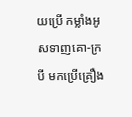យប្រើ កម្លាំងអូសទាញគោ-ក្របី មកប្រើគ្រឿង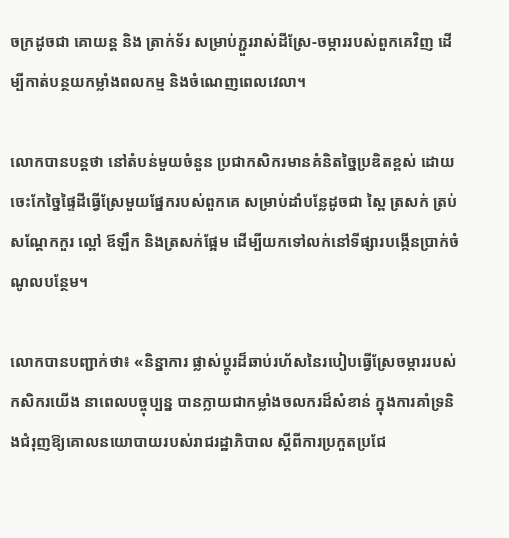ចក្រដូចជា គោយន្ត និង ត្រាក់ទ័រ សម្រាប់ភ្ជួររាស់ដីស្រែ-ចម្ការរបស់ពួកគេវិញ ដើម្បីកាត់បន្ថយកម្លាំងពលកម្ម និងចំណេញពេលវេលា។

លោកបានបន្តថា នៅតំបន់មួយចំនួន ប្រជាកសិករមានគំនិតច្នៃប្រឌិតខ្ពស់ ដោយចេះកែច្នៃផ្ទៃដីធ្វើស្រែមួយផ្នែករបស់ពួកគេ សម្រាប់ដាំបន្លែដូចជា ស្ពៃ ត្រសក់ ត្រប់ សណ្ដែកកួរ ល្ពៅ ឪឡឹក និងត្រសក់ផ្អែម ដើម្បីយកទៅលក់នៅទីផ្សារបង្កើនប្រាក់ចំណូលបន្ថែម។

លោកបានបញ្ជាក់ថា៖ «និន្នាការ ផ្លាស់ប្ដូរដ៏ឆាប់រហ័សនៃរបៀបធ្វើស្រែចម្ការរបស់កសិករយើង នាពេលបច្ចុប្បន្ន បានក្លាយជាកម្លាំងចលករដ៏សំខាន់ ក្នុងការគាំទ្រនិងជំរុញឱ្យគោលនយោបាយរបស់រាជរដ្ឋាភិបាល ស្ដីពីការប្រកួតប្រជែ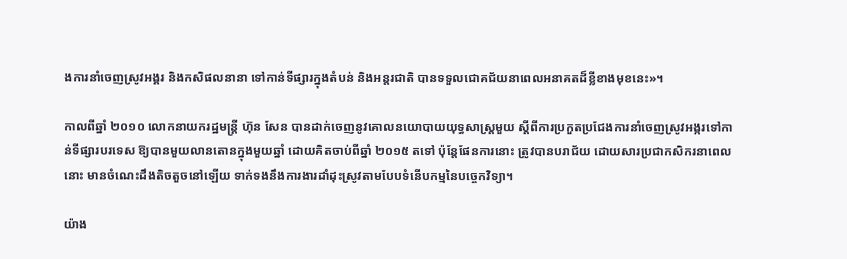ងការនាំចេញស្រូវអង្គរ និងកសិផលនានា ទៅកាន់ទីផ្សារក្នុងតំបន់ និងអន្តរជាតិ បានទទួលជោគជ័យនាពេលអនាគតដ៏ខ្លីខាងមុខនេះ»។

កាលពីឆ្នាំ ២០១០ លោកនាយករដ្ឋមន្ត្រី ហ៊ុន សែន បានដាក់ចេញនូវគោលនយោបាយយុទ្ធសាស្ត្រមួយ ស្ដីពីការប្រកួតប្រជែងការនាំចេញស្រូវអង្ករទៅកាន់ទីផ្សារបរទេស ឱ្យបានមួយលានតោនក្នុងមួយឆ្នាំ ដោយគិតចាប់ពីឆ្នាំ ២០១៥ តទៅ ប៉ុន្តែផែនការនោះ ត្រូវបានបរាជ័យ ដោយសារប្រជាកសិករនាពេលនោះ មានចំណេះដឹងតិចតួចនៅឡើយ ទាក់ទងនឹងការងារដាំដុះស្រូវតាមបែបទំនើបកម្មនៃបច្ចេកវិទ្យា។

យ៉ាង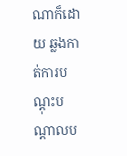ណាក៏ដោយ ឆ្លងកាត់ការបណ្ដុះបណ្ដាលប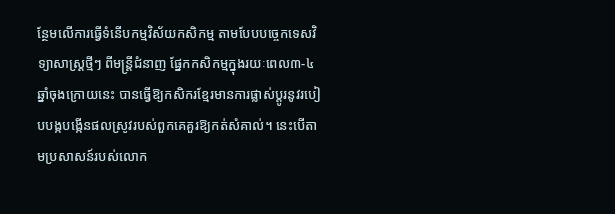ន្ថែមលើការធ្វើទំនើបកម្មវិស័យកសិកម្ម តាមបែបបច្ចេកទេសវិទ្យាសាស្ត្រថ្មីៗ ពីមន្ត្រីជំនាញ ផ្នែកកសិកម្មក្នុងរយៈពេល៣-៤ឆ្នាំចុងក្រោយនេះ បានធ្វើឱ្យកសិករខ្មែរមានការផ្លាស់ប្ដូរនូវរបៀបបង្កបង្កើនផលស្រូវរបស់ពួកគេគួរឱ្យកត់សំគាល់។ នេះបើតាមប្រសាសន៍របស់លោក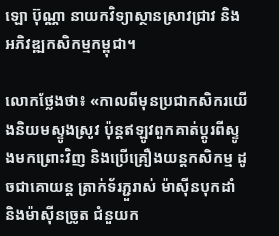ឡោ ប៊ុណ្ណា នាយកវិទ្យាស្ថានស្រាវជ្រាវ និងអភិវឌ្ឍកសិកម្មកម្ពុជា។

លោកថ្លែងថា៖ «កាលពីមុនប្រជាកសិករយើងនិយមស្ទូងស្រូវ ប៉ុន្តឥឡូវពួកគាត់ប្ដូរពីស្ទូងមកព្រោះវិញ និងប្រើគ្រឿងយន្តកសិកម្ម ដូចជាគោយន្ត ត្រាក់ទ័រភ្ជួរាស់ ម៉ាស៊ីនបុកដាំ និងម៉ាស៊ីនច្រូត ជំនួយក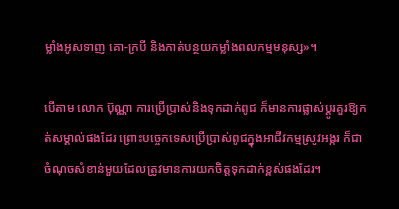ម្លាំងអូសទាញ គោ-ក្របី និងកាត់បន្ថយកម្លាំងពលកម្មមនុស្ស»។

បើតាម លោក ប៊ុណ្ណា ការប្រើប្រាស់និងទុកដាក់ពូជ ក៏មានការផ្លាស់ប្ដូរគួរឱ្យកត់សម្គាល់ផងដែរ ព្រោះបច្ចេកទេសប្រើប្រាស់ពូជក្នុងអាជីវកម្មស្រូវអង្ករ ក៏ជាចំណុចសំខាន់មួយដែលត្រូវមានការយកចិត្តទុកដាក់ខ្ពស់ផងដែរ។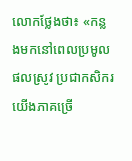លោកថ្លែងថា៖ «កន្លងមកនៅពេលប្រមូលផលស្រូវ ប្រជាកសិករយើងភាគច្រើ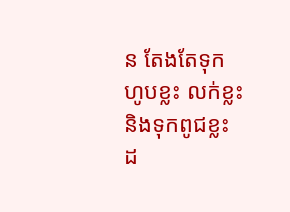ន តែងតែទុកហូបខ្លះ លក់ខ្លះ និងទុកពូជខ្លះ ដ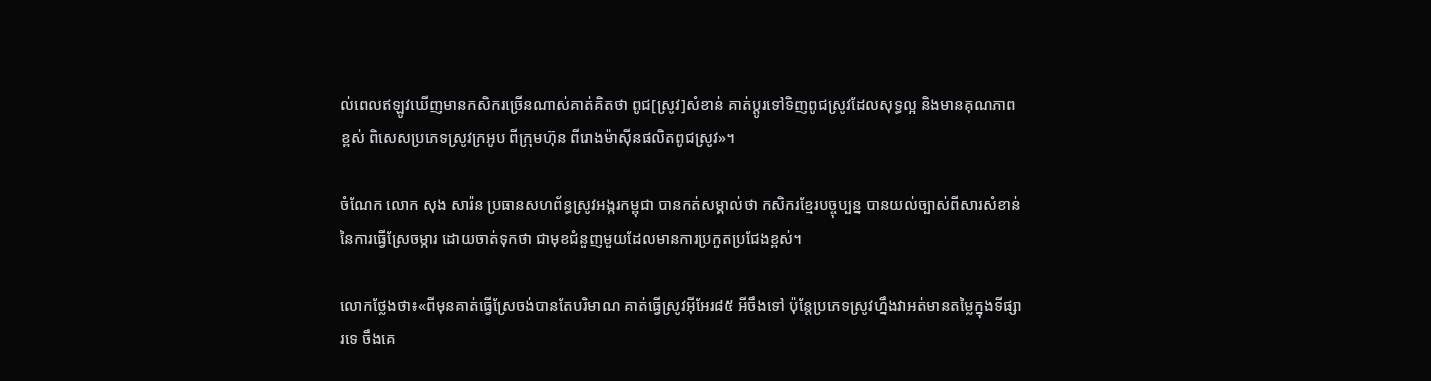ល់ពេលឥឡូវឃើញមានកសិករច្រើនណាស់គាត់គិតថា ពូជ[ស្រូវ]សំខាន់ គាត់ប្ដូរទៅទិញពូជស្រូវដែលសុទ្ធល្អ និងមានគុណភាពខ្ពស់ ពិសេសប្រភេទស្រូវក្រអូប ពីក្រុមហ៊ុន ពីរោងម៉ាស៊ីនផលិតពូជស្រូវ»។

ចំណែក លោក សុង សារ៉ន ប្រធានសហព័ន្ធស្រូវអង្ករកម្ពុជា បានកត់សម្គាល់ថា កសិករខ្មែរបច្ចុប្បន្ន បានយល់ច្បាស់ពីសារសំខាន់ នៃការធ្វើស្រែចម្ការ ដោយចាត់ទុកថា ជាមុខជំនួញមួយដែលមានការប្រកួតប្រជែងខ្ពស់។

លោកថ្លែងថា៖«ពីមុនគាត់ធ្វើស្រែចង់បានតែបរិមាណ គាត់ធ្វើស្រូវអ៊ីអែរ៨៥ អីចឹងទៅ ប៉ុន្តែប្រភេទស្រូវហ្នឹងវាអត់មានតម្លៃក្នុងទីផ្សារទេ ចឹងគេ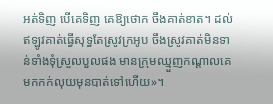អត់ទិញ បើគេទិញ គេឱ្យថោក ចឹងគាត់ខាត។ ដល់ឥឡូវគាត់ធ្វើសុទ្ធតែស្រូវក្រអូប ចឹងស្រូវគាត់មិនទាន់ទាំងទុំស្រួលបួលផង មានក្រុមឈ្មួញកណ្ដាលគេមកកក់លុយមុនបាត់ទៅហើយ»។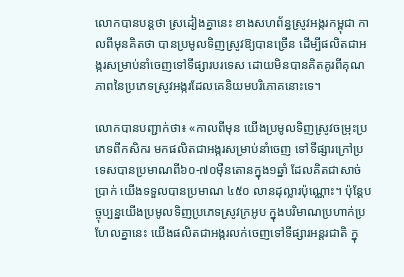លោកបានបន្តថា ស្រដៀងគ្នានេះ ខាងសហព័ន្ធស្រូវអង្ករកម្ពុជា កាលពីមុនគិតថា បានប្រមូលទិញស្រូវឱ្យបានច្រើន ដើម្បីផលិតជាអង្ករសម្រាប់នាំចេញទៅទីផ្សារបរទេស ដោយមិនបានគិតគូរពីគុណភាពនៃប្រភេទស្រូវអង្ករដែលគេនិយមបរិភោគនោះទេ។

លោកបានបញ្ជាក់ថា៖ «កាលពីមុន យើងប្រមូលទិញស្រូវចម្រុះប្រភេទពីកសិករ មកផលិតជាអង្ករសម្រាប់នាំចេញ ទៅទីផ្សារក្រៅប្រទេសបានប្រមាណពី៦០-៧០ម៉ឺនតោនក្នុង១ឆ្នាំ ដែលគិតជាសាច់ប្រាក់ យើងទទួលបានប្រមាណ ៤៥០ លានដុល្លារប៉ុណ្ណោះ។ ប៉ុន្តែបច្ចុប្បន្នយើងប្រមូលទិញប្រភេទស្រូវក្រអូប ក្នុងបរិមាណប្រហាក់ប្រហែលគ្នានេះ យើងផលិតជាអង្ករលក់ចេញទៅទីផ្សារអន្តរជាតិ ក្នុ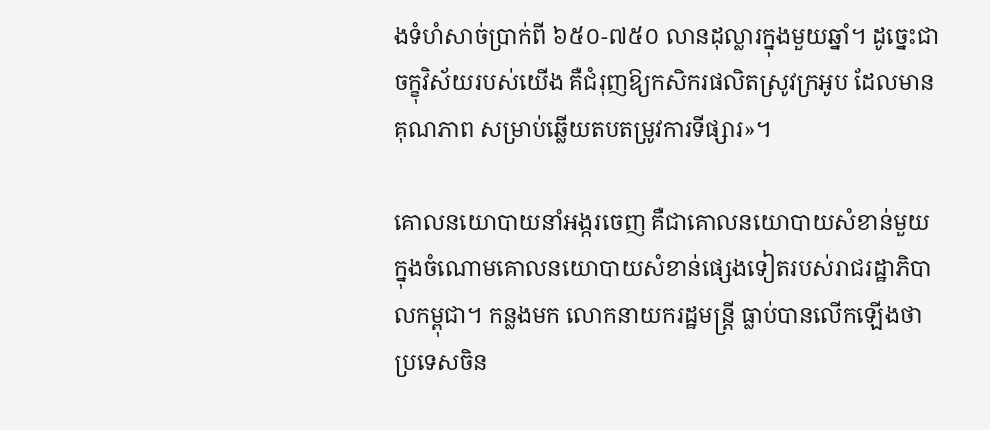ងទំហំសាច់ប្រាក់ពី ៦៥០-៧៥០ លានដុល្លារក្នុងមួយឆ្នាំ។ ដូច្នេះជាចក្ខុវិស័យរបស់យើង គឺជំរុញឱ្យកសិករផលិតស្រូវក្រអូប ដែលមានគុណភាព សម្រាប់ឆ្លើយតបតម្រូវការទីផ្សារ»។

គោលនយោបាយនាំអង្ករចេញ គឺជាគោលនយោបាយសំខាន់មួយ ក្នុងចំណោមគោលនយោបាយសំខាន់ផ្សេងទៀតរបស់រាជរដ្ឋាភិបាលកម្ពុជា។ កន្លងមក លោកនាយករដ្ឋមន្ត្រី ធ្លាប់បានលើកឡើងថា ប្រទេសចិន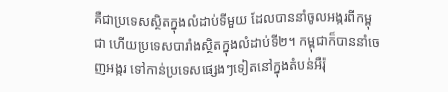គឺជាប្រទេសស្ថិតក្នុងលំដាប់ទីមួយ ដែលបាននាំចូលអង្ករពីកម្ពុជា ហើយប្រទេសបារាំងស្ថិតក្នុងលំដាប់ទី២។ កម្ពុជាក៏បាននាំចេញអង្ករ ទៅកាន់ប្រទេសផ្សេងៗទៀតនៅក្នុងតំបន់អឺរ៉ុ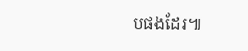បផងដែរ៕